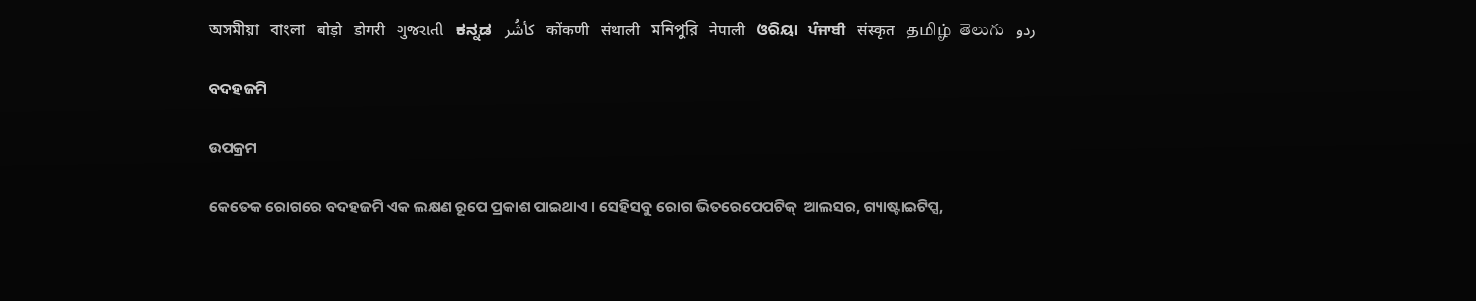অসমীয়া   বাংলা   बोड़ो   डोगरी   ગુજરાતી   ಕನ್ನಡ   كأشُر   कोंकणी   संथाली   মনিপুরি   नेपाली   ଓରିୟା   ਪੰਜਾਬੀ   संस्कृत   தமிழ்  తెలుగు   ردو

ବଦହଜମି

ଉପକ୍ରମ

କେତେକ ରୋଗରେ ବଦହଜମି ଏକ ଲକ୍ଷଣ ରୂପେ ପ୍ରକାଶ ପାଇଥାଏ । ସେହିସବୁ ରୋଗ ଭିତରେପେପଟିକ୍  ଆଲସର, ଗ୍ୟାଷ୍ଟାଇଟିପ୍ସ,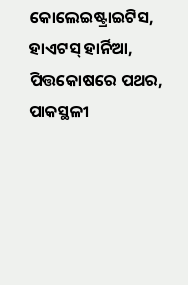କୋଲେଇଷ୍ଟ୍ରାଇଟିସ, ହାଏଟସ୍ ହାର୍ନିଆ, ପିତ୍ତକୋଷରେ ପଥର, ପାକସ୍ଥଳୀ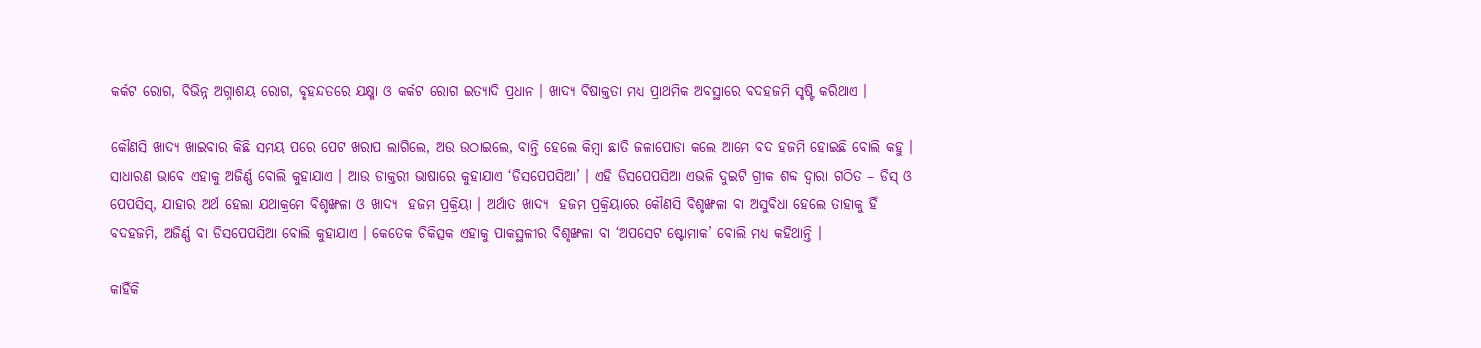କର୍କଟ ରୋଗ, ବିଭିନ୍ନ ଅଗ୍ନାଶୟ ରୋଗ, ବୃହନ୍ଦତରେ ଯକ୍ଷ୍ମା ଓ କର୍କଟ ରୋଗ ଇତ୍ୟାଦି ପ୍ରଧାନ । ଖାଦ୍ୟ ବିଷାକ୍ତତା ମଧ୍ୟ ପ୍ରାଥମିକ ଅବସ୍ଥାରେ ବଦହଜମି ସୃଷ୍ଟି କରିଥାଏ ।

କୌଣସି ଖାଦ୍ୟ ଖାଇବାର କିଛି ସମୟ ପରେ ପେଟ ଖରାପ ଲାଗିଲେ, ଅଉ ଉଠାଇଲେ, ବାନ୍ତି ହେଲେ କିମ୍ବା ଛାତି ଜଳାପୋଡା କଲେ ଆମେ ବଦ ହଜମି ହୋଇଛି ବୋଲି କହୁ । ସାଧାରଣ ଭାବେ ଏହାକୁ ଅଜିର୍ଣ୍ଣ ବୋଲି କୁହାଯାଏ । ଆଉ ଡାକ୍ତରୀ ଭାଷାରେ କୁହାଯାଏ ‘ଡିସପେପସିଆ’ । ଏହି ଡିସପେପସିଆ ଏଭଳି ଦୁଇଟି ଗ୍ରୀକ ଶବ୍ଦ ଦ୍ଵାରା ଗଠିତ – ଡିସ୍ ଓ ପେପସିସ୍, ଯାହାର ଅର୍ଥ ହେଲା ଯଥାକ୍ରମେ ବିଶୃଙ୍ଖଳା ଓ ଖାଦ୍ୟ  ହଜମ ପ୍ରକ୍ରିୟା । ଅର୍ଥାତ ଖାଦ୍ୟ  ହଜମ ପ୍ରକ୍ରିୟାରେ କୌଣସି ବିଶୃଙ୍ଖଳା ବା ଅସୁବିଧା ହେଲେ ତାହାକୁ ହିଁ ବଦହଜମି, ଅଜିର୍ଣ୍ଣ ବା ଡିସପେପସିଆ ବୋଲି କୁହାଯାଏ । କେତେକ ଚିକିତ୍ସକ ଏହାକୁ ପାକସ୍ଥଳୀର ବିଶୃଙ୍ଖଳା ବା ‘ଅପସେଟ ଷ୍ଟୋମାକ’ ବୋଲି ମଧ୍ୟ କହିଥାନ୍ତି ।

କାହିଁକି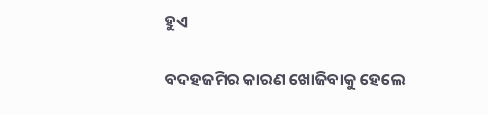ହୁଏ

ବଦହଜମିର କାରଣ ଖୋଜିବାକୁ ହେଲେ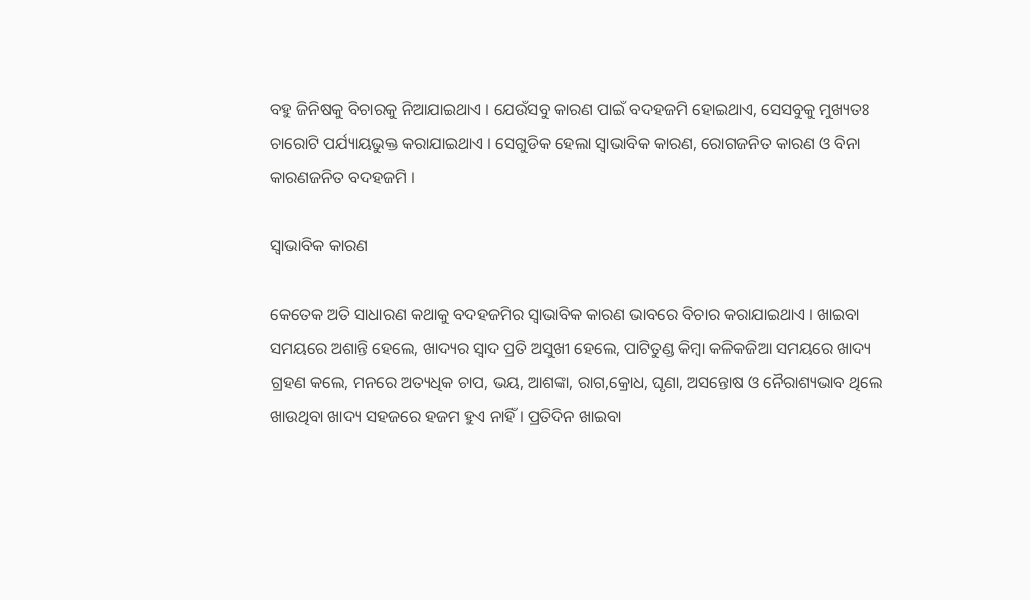ବହୁ ଜିନିଷକୁ ବିଚାରକୁ ନିଆଯାଇଥାଏ । ଯେଉଁସବୁ କାରଣ ପାଇଁ ବଦହଜମି ହୋଇଥାଏ, ସେସବୁକୁ ମୁଖ୍ୟତଃ ଚାରୋଟି ପର୍ଯ୍ୟାୟଭୁକ୍ତ କରାଯାଇଥାଏ । ସେଗୁଡିକ ହେଲା ସ୍ଵାଭାବିକ କାରଣ, ରୋଗଜନିତ କାରଣ ଓ ବିନା କାରଣଜନିତ ବଦହଜମି ।

ସ୍ଵାଭାବିକ କାରଣ

କେତେକ ଅତି ସାଧାରଣ କଥାକୁ ବଦହଜମିର ସ୍ଵାଭାବିକ କାରଣ ଭାବରେ ବିଚାର କରାଯାଇଥାଏ । ଖାଇବା ସମୟରେ ଅଶାନ୍ତି ହେଲେ, ଖାଦ୍ୟର ସ୍ୱାଦ ପ୍ରତି ଅସୁଖୀ ହେଲେ, ପାଟିତୁଣ୍ଡ କିମ୍ବା କଳିକଜିଆ ସମୟରେ ଖାଦ୍ୟ  ଗ୍ରହଣ କଲେ, ମନରେ ଅତ୍ୟଧିକ ଚାପ, ଭୟ, ଆଶଙ୍କା, ରାଗ,କ୍ରୋଧ, ଘୃଣା, ଅସନ୍ତୋଷ ଓ ନୈରାଶ୍ୟଭାବ ଥିଲେ ଖାଉଥିବା ଖାଦ୍ୟ ସହଜରେ ହଜମ ହୁଏ ନାହିଁ । ପ୍ରତିଦିନ ଖାଇବା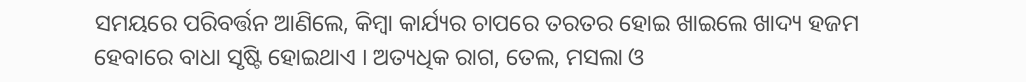ସମୟରେ ପରିବର୍ତ୍ତନ ଆଣିଲେ, କିମ୍ବା କାର୍ଯ୍ୟର ଚାପରେ ତରତର ହୋଇ ଖାଇଲେ ଖାଦ୍ୟ ହଜମ ହେବାରେ ବାଧା ସୃଷ୍ଟି ହୋଇଥାଏ । ଅତ୍ୟଧିକ ରାଗ, ତେଲ, ମସଲା ଓ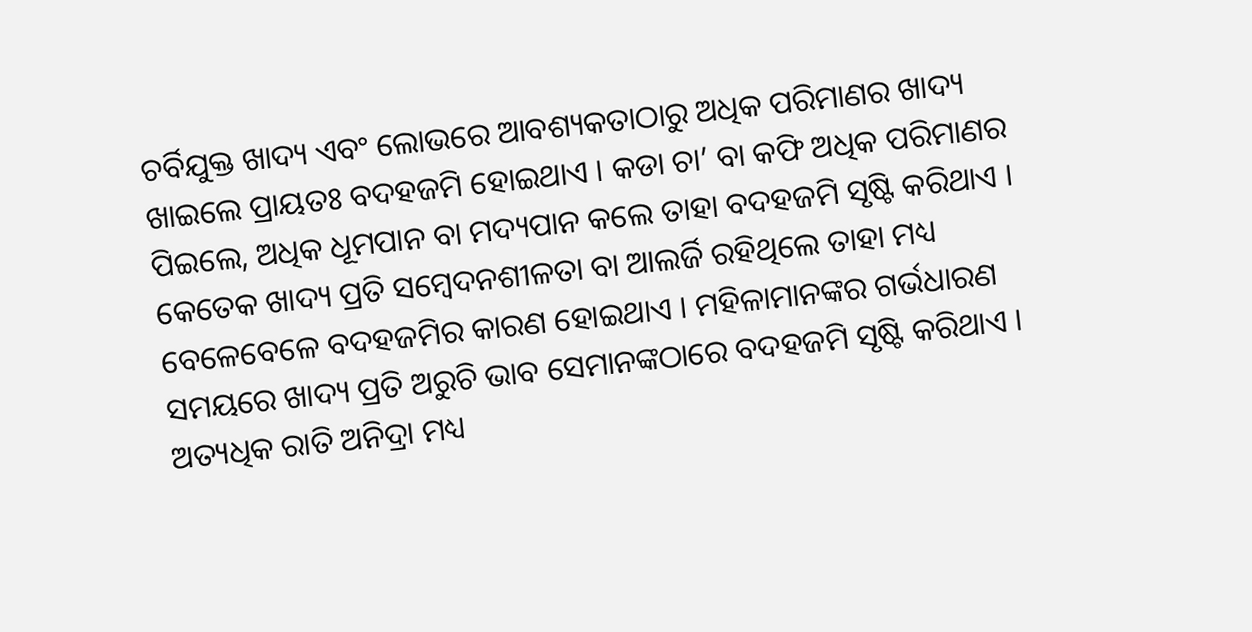ଚର୍ବିଯୁକ୍ତ ଖାଦ୍ୟ ଏବଂ ଲୋଭରେ ଆବଶ୍ୟକତାଠାରୁ ଅଧିକ ପରିମାଣର ଖାଦ୍ୟ ଖାଇଲେ ପ୍ରାୟତଃ ବଦହଜମି ହୋଇଥାଏ । କଡା ଚା’ ବା କଫି ଅଧିକ ପରିମାଣର ପିଇଲେ, ଅଧିକ ଧୂମପାନ ବା ମଦ୍ୟପାନ କଲେ ତାହା ବଦହଜମି ସୃଷ୍ଟି କରିଥାଏ । କେତେକ ଖାଦ୍ୟ ପ୍ରତି ସମ୍ବେଦନଶୀଳତା ବା ଆଲର୍ଜି ରହିଥିଲେ ତାହା ମଧ୍ୟ ବେଳେବେଳେ ବଦହଜମିର କାରଣ ହୋଇଥାଏ । ମହିଳାମାନଙ୍କର ଗର୍ଭଧାରଣ ସମୟରେ ଖାଦ୍ୟ ପ୍ରତି ଅରୁଚି ଭାବ ସେମାନଙ୍କଠାରେ ବଦହଜମି ସୃଷ୍ଟି କରିଥାଏ । ଅତ୍ୟଧିକ ରାତି ଅନିଦ୍ରା ମଧ୍ୟ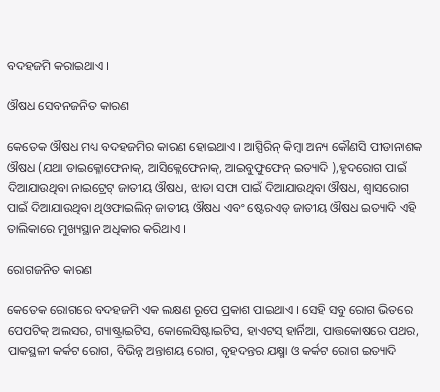ବଦହଜମି କରାଇଥାଏ ।

ଔଷଧ ସେବନଜନିତ କାରଣ

କେତେକ ଔଷଧ ମଧ୍ୟ ବଦହଜମିର କାରଣ ହୋଇଥାଏ । ଆସ୍ପିରିନ୍ କିମ୍ବା ଅନ୍ୟ କୌଣସି ପୀଡାନାଶକ ଔଷଧ (ଯଥା ଡାଇକ୍ଳୋଫେନାକ୍, ଆସିକ୍ଲେଫେନାକ୍, ଆଇବୁଫୁଫେନ୍ ଇତ୍ୟାଦି ),ହୃଦରୋଗ ପାଇଁ ଦିଆଯାଉଥିବା ନାଇଟ୍ରେଟ୍ ଜାତୀୟ ଔଷଧ, ଝାଡା ସଫା ପାଇଁ ଦିଆଯାଉଥିବା ଔଷଧ, ଶ୍ଵାସରୋଗ ପାଇଁ ଦିଆଯାଉଥିବା ଥିଓଫାଇଲିନ୍ ଜାତୀୟ ଔଷଧ ଏବଂ ଷ୍ଟେରଏଡ୍ ଜାତୀୟ ଔଷଧ ଇତ୍ୟାଦି ଏହି ତାଲିକାରେ ମୁଖ୍ୟସ୍ଥାନ ଅଧିକାର କରିଥାଏ ।

ରୋଗଜନିତ କାରଣ

କେତେକ ରୋଗରେ ବଦହଜମି ଏକ ଲକ୍ଷଣ ରୂପେ ପ୍ରକାଶ ପାଇଥାଏ । ସେହି ସବୁ ରୋଗ ଭିତରେ ପେପଟିକ୍ ଅଲସର, ଗ୍ୟାଷ୍ଟ୍ରାଇଟିସ, କୋଲେସିଷ୍ଟାଇଟିସ, ହାଏଟସ୍ ହାର୍ନିଆ, ପାତ୍ତକୋଷରେ ପଥର, ପାକସ୍ଥଳୀ କର୍କଟ ରୋଗ, ବିଭିନ୍ନ ଅନ୍ତାଶୟ ରୋଗ, ବୃହଦନ୍ତର ଯକ୍ଷ୍ମା ଓ କର୍କଟ ରୋଗ ଇତ୍ୟାଦି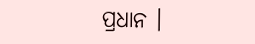ପ୍ରଧାନ ।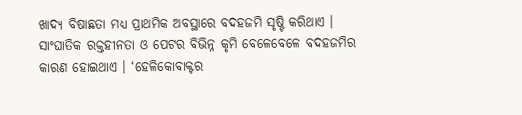ଖାଦ୍ୟ ବିଷାଛତା ମଧ୍ୟ ପ୍ରାଥମିକ ଅବସ୍ଥାରେ ବଦହଜମି ସୃଷ୍ଟି କରିଥାଏ । ସାଂଘାତିକ ରକ୍ତହୀନତା ଓ ପେଟର ବିଭିନ୍ନ କୃମି ବେଳେବେଳେ ବଦହଜମିର କାରଣ ହୋଇଥାଏ । ‘ହେଳିକୋବାକ୍ଟର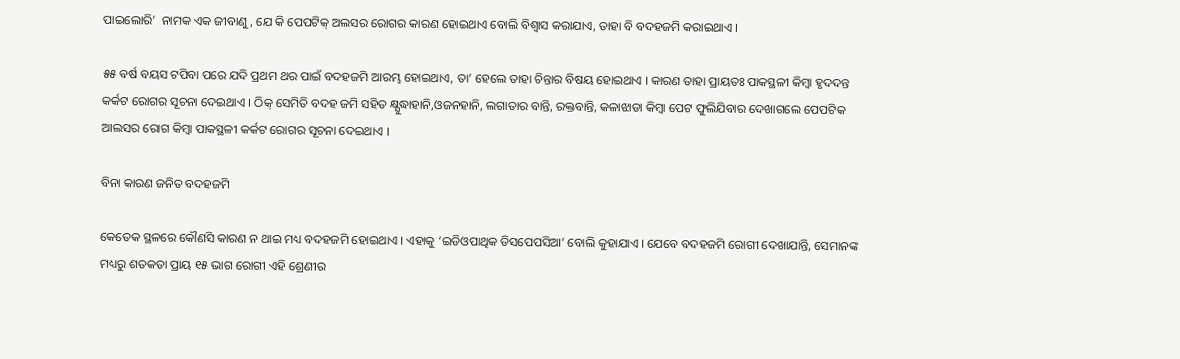ପାଇଲୋରି’  ନାମକ ଏକ ଜୀବାଣୁ, ଯେ କି ପେପଟିକ୍ ଅଲସର ରୋଗର କାରଣ ହୋଇଥାଏ ବୋଲି ବିଶ୍ଵାସ କରାଯାଏ, ତାହା ବି ବଦହଜମି କରାଇଥାଏ ।

୫୫ ବର୍ଷ ବୟସ ଟପିବା ପରେ ଯଦି ପ୍ରଥମ ଥର ପାଇଁ ବଦହଜମି ଆରମ୍ଭ ହୋଇଥାଏ, ତା’ ହେଲେ ତାହା ଚିନ୍ତାର ବିଷୟ ହୋଇଥାଏ । କାରଣ ତାହା ପ୍ରାୟତଃ ପାକସ୍ଥଳୀ କିମ୍ବା ହୃଦଦନ୍ତ କର୍କଟ ରୋଗର ସୂଚନା ଦେଇଥାଏ । ଠିକ୍ ସେମିତି ବଦହ ଜମି ସହିତ କ୍ଷ୍ଯୁଦ୍ଧାହାନି,ଓଜନହାନି, ଲଗାତାର ବାନ୍ତି, ରକ୍ତବାନ୍ତି, କଳାଝାଡା କିମ୍ବା ପେଟ ଫୁଲିଯିବାର ଦେଖାଗଲେ ପେପଟିକ ଆଲସର ରୋଗ କିମ୍ବା ପାକସ୍ଥଳୀ କର୍କଟ ରୋଗର ସୂଚନା ଦେଇଥାଏ ।

ବିନା କାରଣ ଜନିତ ବଦହଜମି

କେତେକ ସ୍ଥଳରେ କୌଣସି କାରଣ ନ ଥାଇ ମଧ୍ୟ ବଦହଜମି ହୋଇଥାଏ । ଏହାକୁ ‘ଇଡିଓପାଥିକ ଡିସପେପସିଆ’ ବୋଲି କୁହାଯାଏ । ଯେବେ ବଦହଜମି ରୋଗୀ ଦେଖାଯାନ୍ତି, ସେମାନଙ୍କ ମଧ୍ୟରୁ ଶତକଡା ପ୍ରାୟ ୧୫ ଭାଗ ରୋଗୀ ଏହି ଶ୍ରେଣୀର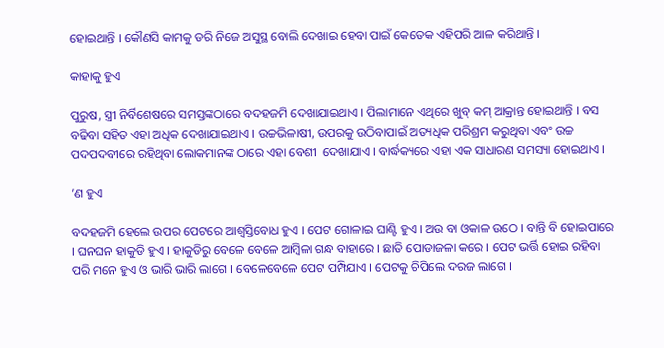ହୋଇଥାନ୍ତି । କୌଣସି କାମକୁ ଡରି ନିଜେ ଅସୁସ୍ଥ ବୋଲି ଦେଖାଇ ହେବା ପାଇଁ କେତେକ ଏହିପରି ଆଳ କରିଥାନ୍ତି ।

କାହାକୁ ହୁଏ

ପୁରୁଷ, ସ୍ତ୍ରୀ ନିର୍ବିଶେଷରେ ସମସ୍ତଙ୍କଠାରେ ବଦହଜମି ଦେଖାଯାଇଥାଏ । ପିଲାମାନେ ଏଥିରେ ଖୁବ୍ କମ୍ ଆକ୍ରାନ୍ତ ହୋଇଥାନ୍ତି । ବସ ବଢିବା ସହିତ ଏହା ଅଧିକ ଦେଖାଯାଇଥାଏ । ଉଚ୍ଚଭିଳାଷୀ, ଉପରକୁ ଉଠିବାପାଇଁ ଅତ୍ୟଧିକ ପରିଶ୍ରମ କରୁଥିବା ଏବଂ ଉଚ୍ଚ ପଦପଦବୀରେ ରହିଥିବା ଲୋକମାନଙ୍କ ଠାରେ ଏହା ବେଶୀ  ଦେଖାଯାଏ । ବାର୍ଦ୍ଧକ୍ୟରେ ଏହା ଏକ ସାଧାରଣ ସମସ୍ୟା ହୋଇଥାଏ ।

’ଣ ହୁଏ

ବଦହଜମି ହେଲେ ଉପର ପେଟରେ ଆଶ୍ଵସ୍ତିବୋଧ ହୁଏ । ପେଟ ଗୋଳାଇ ଘାଣ୍ଟି ହୁଏ । ଅଉ ବା ଓକାଳ ଉଠେ । ବାନ୍ତି ବି ହୋଇପାରେ । ଘନଘନ ହାକୁଡି ହୁଏ । ହାକୁଡିରୁ ବେଳେ ବେଳେ ଆମ୍ବିଳା ଗନ୍ଧ ବାହାରେ । ଛାତି ପୋଡାଜଳା କରେ । ପେଟ ଭର୍ତ୍ତି ହୋଇ ରହିବା ପରି ମନେ ହୁଏ ଓ ଭାରି ଭାରି ଲାଗେ । ବେଳେବେଳେ ପେଟ ପମ୍ପିଯାଏ । ପେଟକୁ ଚିପିଲେ ଦରଜ ଲାଗେ ।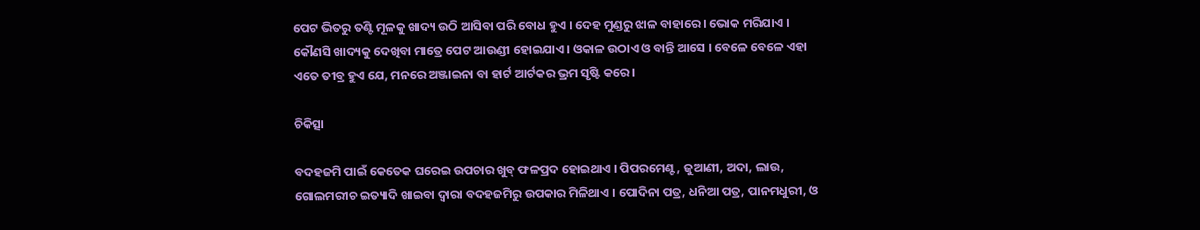ପେଟ ଭିତରୁ ତଣ୍ଟି ମୂଳକୁ ଖାଦ୍ୟ ଉଠି ଆସିବା ପରି ବୋଧ ହୁଏ । ଦେହ ମୁଣ୍ଡରୁ ଝାଳ ବାହାରେ । ଭୋକ ମରିଯାଏ । କୌଣସି ଖାଦ୍ୟକୁ ଦେଖିବା ମାତ୍ରେ ପେଟ ଆଉଣ୍ଡୀ ହୋଇଯାଏ । ଓକାଳ ଉଠାଏ ଓ ବାନ୍ତି ଆସେ । ବେଳେ ବେଳେ ଏହା ଏତେ ତୀବ୍ର ହୁଏ ଯେ, ମନରେ ଅଞ୍ଜାଇନା ବା ହାର୍ଟ ଆର୍ଟକର ଭ୍ରମ ସୃଷ୍ଟି କରେ ।

ଚିକିତ୍ସା

ବଦହଜମି ପାଇଁ କେତେକ ଘରେଇ ଉପଚାର ଖୁବ୍ ଫଳପ୍ରଦ ହୋଇଥାଏ । ପିପରମେଣ୍ଟ, ଜୁଆଣୀ, ଅଦା, ଲାଉ, ଗୋଲମରୀଚ ଇତ୍ୟାଦି ଖାଇବା ଦ୍ଵାରା ବଦହଜମିରୁ ଉପକାର ମିଳିଥାଏ । ପୋଦିନା ପତ୍ର, ଧନିଆ ପତ୍ର, ପାନମଧୁରୀ, ଓ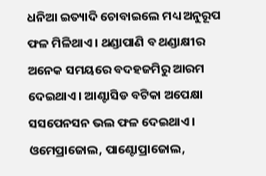ଧନିଆ ଇତ୍ୟାଦି ଚୋବାଇଲେ ମଧ୍ୟ ଅନୁରୂପ ଫଳ ମିଳିଥାଏ । ଥଣ୍ଡାପାଣି ବ ଥଣ୍ଡାକ୍ଷୀର ଅନେକ ସମୟରେ ବଦହଜମିରୁ ଆରମ ଦେଇଥାଏ । ଆଣ୍ଟାସିଡ ବଟିକା ଅପେକ୍ଷା ସସପେନସନ ଭଲ ଫଳ ଦେଇଥାଏ । ଓମେପ୍ରାଜୋଲ, ପାଣ୍ଟୋପ୍ରାଜୋଲ,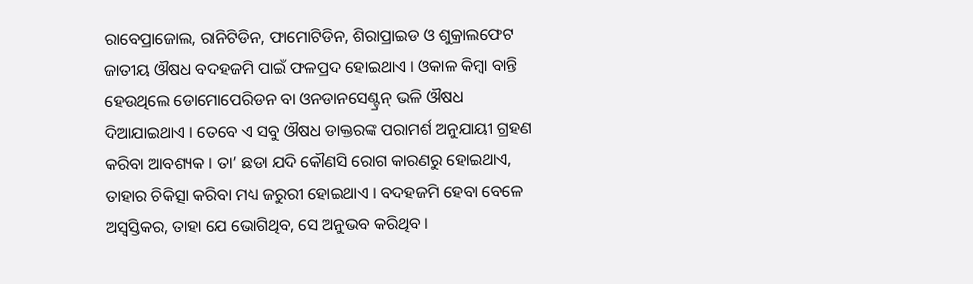ରାବେପ୍ରାଜୋଲ, ରାନିଟିଡିନ, ଫାମୋଟିଡିନ, ଶିରାପ୍ରାଇଡ ଓ ଶୁକ୍ରାଲଫେଟ ଜାତୀୟ ଔଷଧ ବଦହଜମି ପାଇଁ ଫଳପ୍ରଦ ହୋଇଥାଏ । ଓକାଳ କିମ୍ବା ବାନ୍ତି ହେଉଥିଲେ ଡୋମୋପେରିଡନ ବା ଓନଡାନସେଣ୍ଟ୍ରନ୍ ଭଳି ଔଷଧ ଦିଆଯାଇଥାଏ । ତେବେ ଏ ସବୁ ଔଷଧ ଡାକ୍ତରଙ୍କ ପରାମର୍ଶ ଅନୁଯାୟୀ ଗ୍ରହଣ କରିବା ଆବଶ୍ୟକ । ତା’ ଛଡା ଯଦି କୌଣସି ରୋଗ କାରଣରୁ ହୋଇଥାଏ, ତାହାର ଚିକିତ୍ସା କରିବା ମଧ୍ୟ ଜରୁରୀ ହୋଇଥାଏ । ବଦହଜମି ହେବା ବେଳେ ଅସ୍ବସ୍ତିକର, ତାହା ଯେ ଭୋଗିଥିବ, ସେ ଅନୁଭବ କରିଥିବ ।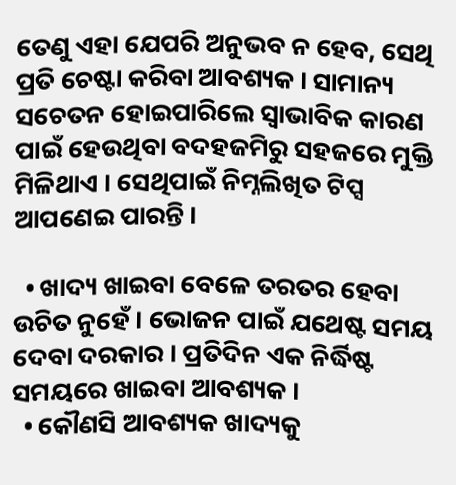ତେଣୁ ଏହା ଯେପରି ଅନୁଭବ ନ ହେବ, ସେଥି ପ୍ରତି ଚେଷ୍ଟା କରିବା ଆବଶ୍ୟକ । ସାମାନ୍ୟ ସଚେତନ ହୋଇପାରିଲେ ସ୍ଵାଭାବିକ କାରଣ ପାଇଁ ହେଉଥିବା ବଦହଜମିରୁ ସହଜରେ ମୁକ୍ତି ମିଳିଥାଏ । ସେଥିପାଇଁ ନିମ୍ନଲିଖିତ ଟିପ୍ସ ଆପଣେଇ ପାରନ୍ତି ।

  • ଖାଦ୍ୟ ଖାଇବା ବେଳେ ତରତର ହେବା ଉଚିତ ନୁହେଁ । ଭୋଜନ ପାଇଁ ଯଥେଷ୍ଟ ସମୟ ଦେବା ଦରକାର । ପ୍ରତିଦିନ ଏକ ନିର୍ଦ୍ଧିଷ୍ଟ ସମୟରେ ଖାଇବା ଆବଶ୍ୟକ ।
  • କୌଣସି ଆବଶ୍ୟକ ଖାଦ୍ୟକୁ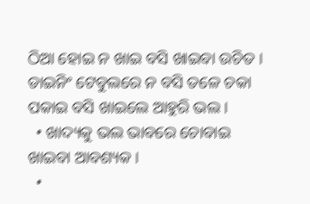ଠିଆ ହୋଇ ନ ଖାଇ ବସି ଖାଇବା ଉଚିତ । ଡାଇନିଂ ଟେବୁଲରେ ନ ବସି ତଳେ ଚକା ପକାଇ ବସି ଖାଇଲେ ଆହୁରି ଭଲ ।
  • ଖାଦ୍ୟକୁ ଭଲ ଭାବରେ ଚୋବାଇ ଖାଇବା ଆବଶ୍ୟକ ।
  •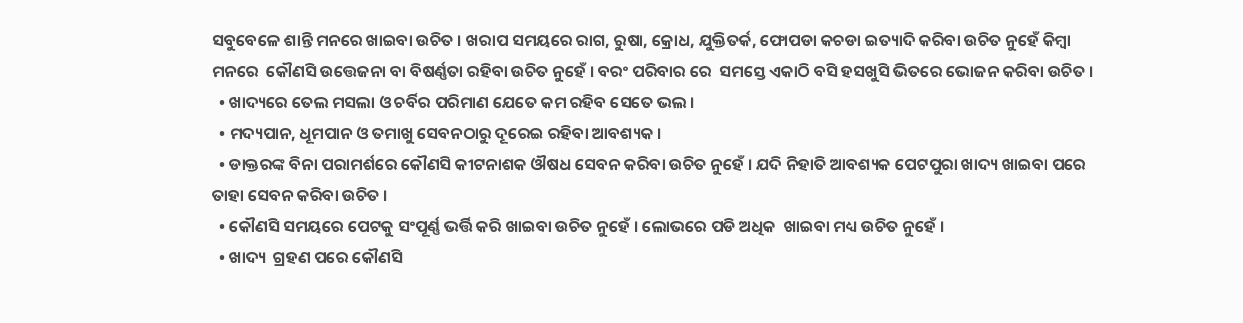ସବୁବେଳେ ଶାନ୍ତି ମନରେ ଖାଇବା ଉଚିତ । ଖରାପ ସମୟରେ ରାଗ, ରୁଷା, କ୍ରୋଧ, ଯୁକ୍ତିତର୍କ, ଫୋପଡା କଚଡା ଇତ୍ୟାଦି କରିବା ଉଚିତ ନୁହେଁ କିମ୍ବା ମନରେ  କୌଣସି ଉତ୍ତେଜନା ବା ବିଷର୍ଣ୍ଣତା ରହିବା ଉଚିତ ନୁହେଁ । ବରଂ ପରିବାର ରେ  ସମସ୍ତେ ଏକାଠି ବସି ହସଖୁସି ଭିତରେ ଭୋଜନ କରିବା ଉଚିତ ।
  • ଖାଦ୍ୟରେ ତେଲ ମସଲା ଓ ଚର୍ବିର ପରିମାଣ ଯେତେ କମ ରହିବ ସେତେ ଭଲ ।
  • ମଦ୍ୟପାନ, ଧୂମପାନ ଓ ତମାଖୁ ସେବନଠାରୁ ଦୂରେଇ ରହିବା ଆବଶ୍ୟକ ।
  • ଡାକ୍ତରଙ୍କ ବିନା ପରାମର୍ଶରେ କୌଣସି କୀଟନାଶକ ଔଷଧ ସେବନ କରିବା ଉଚିତ ନୁହେଁ । ଯଦି ନିହାତି ଆବଶ୍ୟକ ପେଟପୁରା ଖାଦ୍ୟ ଖାଇବା ପରେ ତାହା ସେବନ କରିବା ଉଚିତ ।
  • କୌଣସି ସମୟରେ ପେଟକୁ ସଂପୂର୍ଣ୍ଣ ଭର୍ତ୍ତି କରି ଖାଇବା ଉଚିତ ନୁହେଁ । ଲୋଭରେ ପଡି ଅଧିକ  ଖାଇବା ମଧ୍ୟ ଉଚିତ ନୁହେଁ ।
  • ଖାଦ୍ୟ  ଗ୍ରହଣ ପରେ କୌଣସି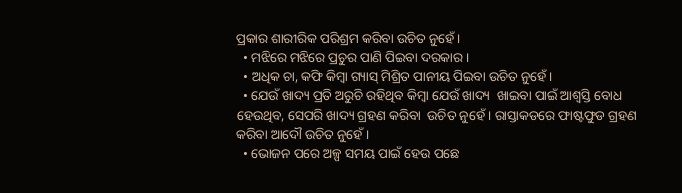ପ୍ରକାର ଶାରୀରିକ ପରିଶ୍ରମ କରିବା ଉଚିତ ନୁହେଁ ।
  • ମଝିରେ ମଝିରେ ପ୍ରଚୁର ପାଣି ପିଇବା ଦରକାର ।
  • ଅଧିକ ଚା, କଫି କିମ୍ବା ଗ୍ୟାସ୍ ମିଶ୍ରିତ ପାନୀୟ ପିଇବା ଉଚିତ ନୁହେଁ ।
  • ଯେଉଁ ଖାଦ୍ୟ ପ୍ରତି ଅରୁଚି ରହିଥିବ କିମ୍ବା ଯେଉଁ ଖାଦ୍ୟ  ଖାଇବା ପାଇଁ ଆଶ୍ଵସ୍ତି ବୋଧ ହେଉଥିବ, ସେପରି ଖାଦ୍ୟ ଗ୍ରହଣ କରିବା  ଉଚିତ ନୁହେଁ । ରାସ୍ତାକଡରେ ଫାଷ୍ଟଫୁଡ ଗ୍ରହଣ କରିବା ଆଦୌ ଉଚିତ ନୁହେଁ ।
  • ଭୋଜନ ପରେ ଅଳ୍ପ ସମୟ ପାଇଁ ହେଉ ପଛେ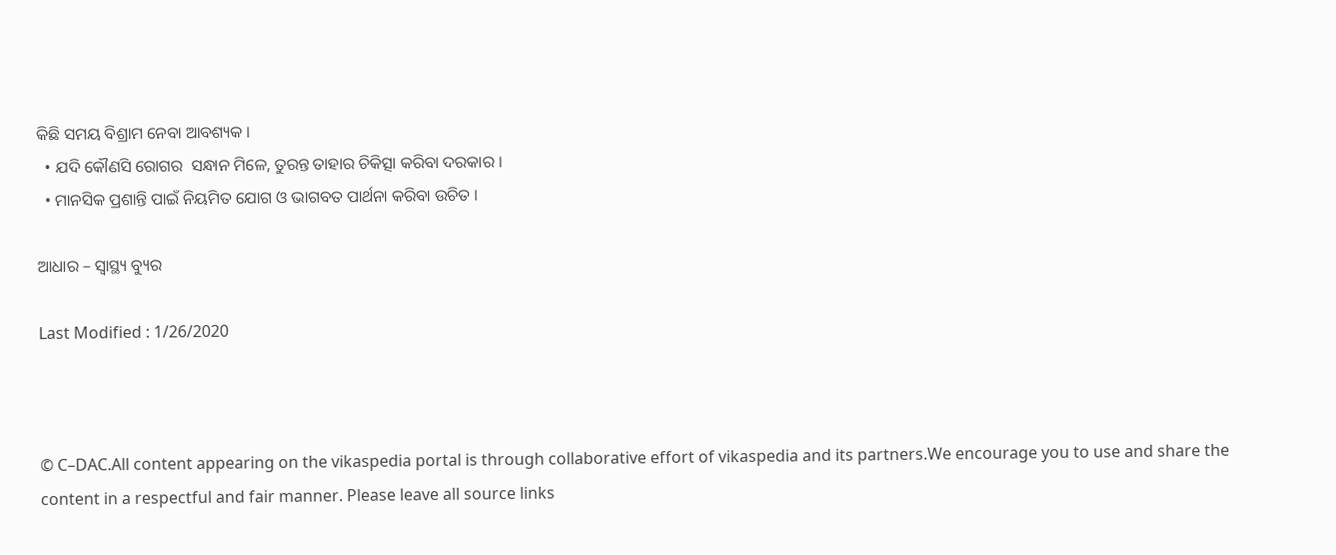କିଛି ସମୟ ବିଶ୍ରାମ ନେବା ଆବଶ୍ୟକ ।
  • ଯଦି କୌଣସି ରୋଗର  ସନ୍ଧାନ ମିଳେ, ତୁରନ୍ତ ତାହାର ଚିକିତ୍ସା କରିବା ଦରକାର ।
  • ମାନସିକ ପ୍ରଶାନ୍ତି ପାଇଁ ନିୟମିତ ଯୋଗ ଓ ଭାଗବତ ପାର୍ଥନା କରିବା ଉଚିତ ।

ଆଧାର – ସ୍ଵାସ୍ଥ୍ୟ ବ୍ୟୁର

Last Modified : 1/26/2020



© C–DAC.All content appearing on the vikaspedia portal is through collaborative effort of vikaspedia and its partners.We encourage you to use and share the content in a respectful and fair manner. Please leave all source links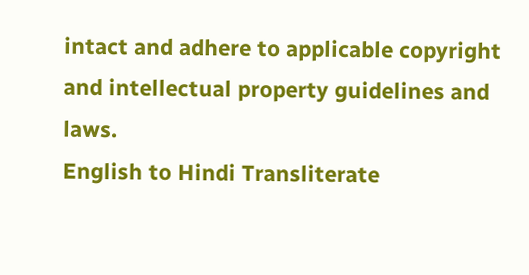intact and adhere to applicable copyright and intellectual property guidelines and laws.
English to Hindi Transliterate